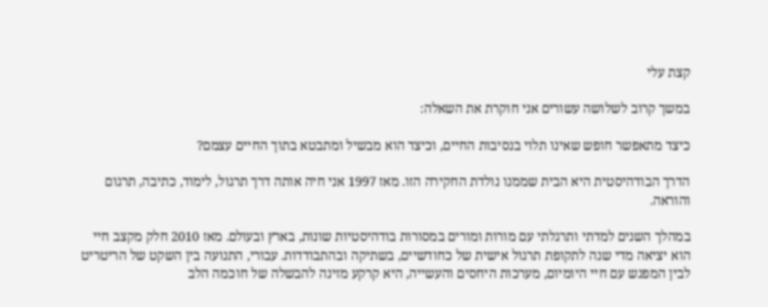קצת עלי

במשך קרוב לשלושה עשורים אני חוקרת את השאלה:

כיצד מתאפשר חופש שאינו תלוי בנסיבות החיים, וכיצד הוא מבשיל ומתבטא בתוך החיים עצמם?

הדרך הבודהיסטית היא הבית שממנו נולדת החקירה הזו. מאז 1997 אני חיה אותה דרך תרגול, לימוד, כתיבה, תרגום והוראה.

במהלך השנים למדתי ותרגלתי עם מורות ומורים במסורות בודהיסטיות שונות, בארץ ובעולם. מאז 2010 חלק מקצב חיי הוא יציאה מדי שנה לתקופת תרגול אישית של כחודשיים, בשתיקה ובהתבודדות. עבורי, התנועה בין השקט של הריטריט לבין המפגש עם חיי היומיום, מערכות היחסים והעשייה, היא קרקע מזינה להבשלה של חוכמה הלב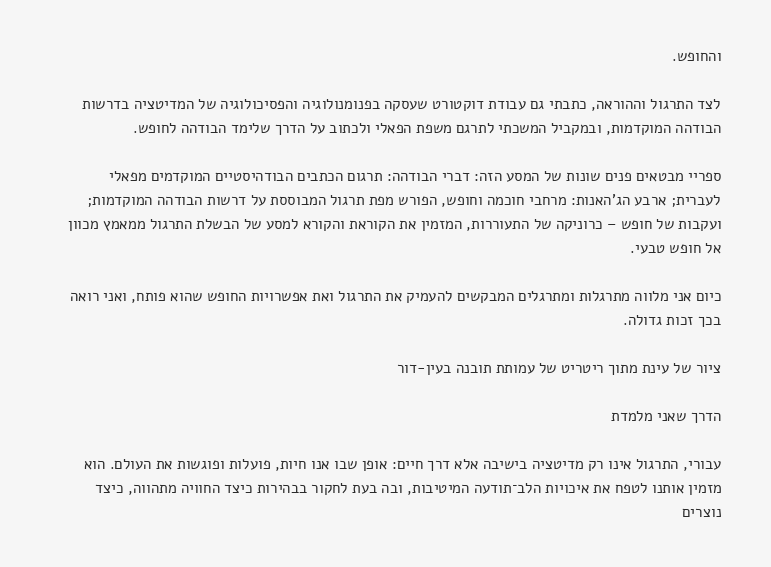והחופש.

לצד התרגול וההוראה, כתבתי גם עבודת דוקטורט שעסקה בפנומנולוגיה והפסיכולוגיה של המדיטציה בדרשות הבודהה המוקדמות, ובמקביל המשכתי לתרגם משפת הפאלי ולכתוב על הדרך שלימד הבודהה לחופש.

ספריי מבטאים פנים שונות של המסע הזה: דברי הבודהה: תרגום הכתבים הבודהיסטיים המוקדמים מפאלי לעברית; ארבע הג'האנות: מרחבי חוכמה וחופש, הפורש מפת תרגול המבוססת על דרשות הבודהה המוקדמות; ועקבות של חופש – כרוניקה של התעוררות, המזמין את הקוראת והקורא למסע של הבשלת התרגול ממאמץ מכוון אל חופש טבעי.

כיום אני מלווה מתרגלות ומתרגלים המבקשים להעמיק את התרגול ואת אפשרויות החופש שהוא פותח, ואני רואה בכך זכות גדולה.

ציור של עינת מתוך ריטריט של עמותת תובנה בעין-דור

הדרך שאני מלמדת

עבורי, התרגול אינו רק מדיטציה בישיבה אלא דרך חיים: אופן שבו אנו חיות, פועלות ופוגשות את העולם. הוא מזמין אותנו לטפח את איכויות הלב־תודעה המיטיבות, ובה בעת לחקור בבהירות כיצד החוויה מתהווה, כיצד נוצרים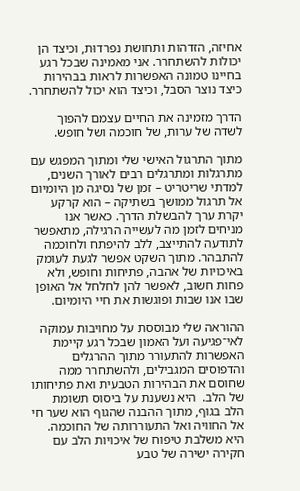אחיזה, הזדהות ותחושת נפרדוּת, וכיצד הן יכולות להשתחרר. אני מאמינה שבכל רגע בחיינו טמונה האפשרות לראות בבהירות כיצד נוצר הסבל, וכיצד הוא יכול להשתחרר.

הדרך מזמינה את החיים עצמם להפוך לשדה של ערות, של חוכמה ושל חופש.

מתוך התרגול האישי שלי ומתוך המפגש עם מתרגלות ומתרגלים רבים לאורך השנים, למדתי שריטריט – זמן של נסיגה מן היומיום אל תרגול ממושך בשתיקה – הוא קרקע יקרת ערך להבשלת הדרך. כאשר אנו מניחים לזמן מה לעשייה הרגילה, מתאפשר לתודעה להתייצב, ללב להיפתח ולחוכמה להתבהר. מתוך השקט אפשר לגעת לעומק באיכויות של אהבה, פתיחות וחופש, ולא פחות חשוב, לאפשר להן לחלחל אל האופן שבו אנו שבות ופוגשות את חיי היומיום.

ההוראה שלי מבוססת על מחויבות עמוקה לאי־פגיעה ועל האמון שבכל רגע קיימת האפשרות להתעורר מתוך ההרגלים והדפוסים המגבילים, ולהשתחרר ממה שחוסם את הבהירות הטבעית ואת פתיחותו של הלב.  היא נשענת על ביסוס תשומת הלב בגוף, מתוך ההבנה שהגוף הוא שער חי אל החוויה ואל התעוררותה של החוכמה. היא משלבת טיפוח של איכויות הלב עם חקירה ישירה של טבע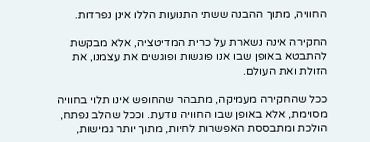החוויה, מתוך ההבנה ששתי התנועות הללו אינן נפרדות.

החקירה אינה נשארת על כרית המדיטציה, אלא מבקשת להתבטא באופן שבו אנו פוגשות ופוגשים את עצמנו, את הזולת ואת העולם.

ככל שהחקירה מעמיקה, מתבהר שהחופש אינו תלוי בחוויה מסוימת, אלא באופן שבו החוויה נודעת. וככל שהלב נפתח, הולכת ומתבססת האפשרות לחיות, מתוך יותר גמישות,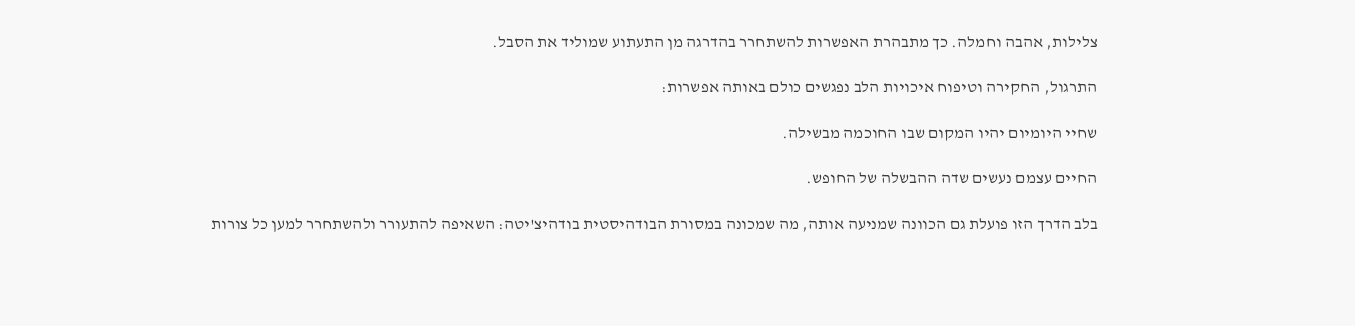צלילות, אהבה וחמלה. כך מתבהרת האפשרות להשתחרר בהדרגה מן התעתוע שמוליד את הסבל.

התרגול, החקירה וטיפוח איכויות הלב נפגשים כולם באותה אפשרות:

שחיי היומיום יהיו המקום שבו החוכמה מבשילה.

החיים עצמם נעשים שדה ההבשלה של החופש.

בלב הדרך הזו פועלת גם הכוונה שמניעה אותה, מה שמכונה במסורת הבודהיסטית בודהיצ'יטה: השאיפה להתעורר ולהשתחרר למען כל צורות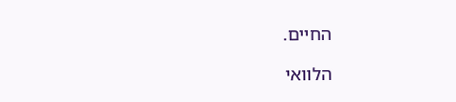החיים.

הלוואי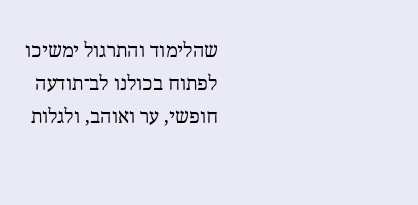שהלימוד והתרגול ימשיכו לפתוח בכולנו לב־תודעה חופשי, ער ואוהב, ולגלות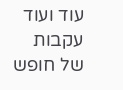עוד ועוד עקבות של חופש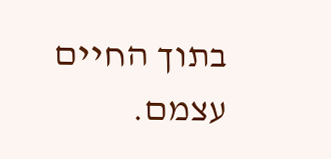בתוך החיים עצמם.